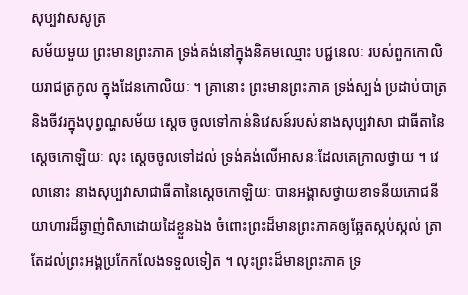សុប្បវាសសូត្រ
សម័យមួយ ព្រះមានព្រះភាគ ទ្រង់គង់នៅក្នុងនិគមឈ្មោះ បជ្ជនេលៈ របស់ពួកកោលិយរាជត្រកូល ក្នុងដែនកោលិយៈ ។ គ្រានោះ ព្រះមានព្រះភាគ ទ្រង់ស្បង់ ប្រដាប់បាត្រ និងចីវរក្នុងបុព្វណ្ហសម័យ ស្តេច ចូលទៅកាន់និវេសន៍របស់នាងសុប្បវាសា ជាធីតានៃស្តេចកោឡិយៈ លុះ ស្តេចចូលទៅដល់ ទ្រង់គង់លើអាសនៈដែលគេក្រាលថ្វាយ ។ វេលានោះ នាងសុប្បវាសាជាធីតានៃស្តេចកោឡិយៈ បានអង្គាសថ្វាយខាទនីយភោជនីយាហារដ៏ឆ្ងាញ់ពិសាដោយដៃខ្លួនឯង ចំពោះព្រះដ៏មានព្រះភាគឲ្យឆ្អែតស្កប់ស្កល់ ត្រាតែដល់ព្រះអង្គប្រកែកលែងទទួលទៀត ។ លុះព្រះដ៏មានព្រះភាគ ទ្រ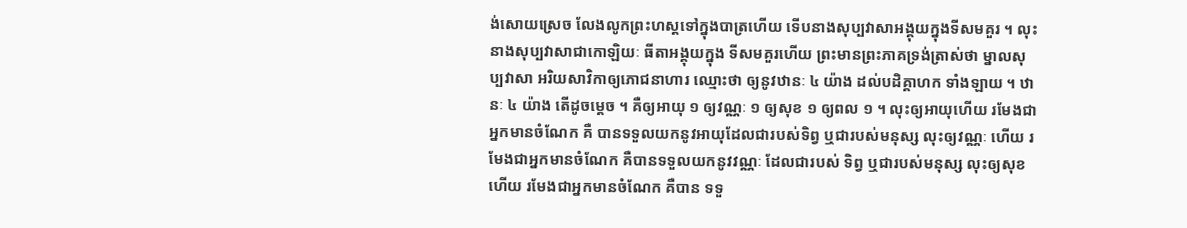ង់សោយស្រេច លែងលូកព្រះហស្តទៅក្នុងបាត្រហើយ ទើបនាងសុប្បវាសាអង្គុយក្នុងទីសមគួរ ។ លុះនាងសុប្បវាសាជាកោឡិយៈ ធីតាអង្គុយក្នុង ទីសមគួរហើយ ព្រះមានព្រះភាគទ្រង់ត្រាស់ថា ម្នាលសុប្បវាសា អរិយសាវិកាឲ្យភោជនាហារ ឈ្មោះថា ឲ្យនូវឋានៈ ៤ យ៉ាង ដល់បដិគ្គាហក ទាំងឡាយ ។ ឋានៈ ៤ យ៉ាង តើដូចម្តេច ។ គឺឲ្យអាយុ ១ ឲ្យវណ្ណៈ ១ ឲ្យសុខ ១ ឲ្យពល ១ ។ លុះឲ្យអាយុហើយ រមែងជាអ្នកមានចំណែក គឺ បានទទួលយកនូវអាយុដែលជារបស់ទិព្វ ឬជារបស់មនុស្ស លុះឲ្យវណ្ណៈ ហើយ រមែងជាអ្នកមានចំណែក គឺបានទទួលយកនូវវណ្ណៈ ដែលជារបស់ ទិព្វ ឬជារបស់មនុស្ស លុះឲ្យសុខហើយ រមែងជាអ្នកមានចំណែក គឺបាន ទទួ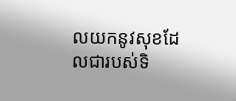លយកនូវសុខដែលជារបស់ទិ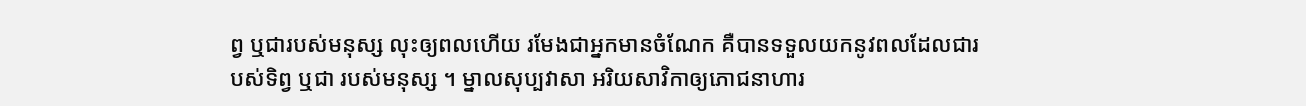ព្វ ឬជារបស់មនុស្ស លុះឲ្យពលហើយ រមែងជាអ្នកមានចំណែក គឺបានទទួលយកនូវពលដែលជារបស់ទិព្វ ឬជា របស់មនុស្ស ។ ម្នាលសុប្បវាសា អរិយសាវិកាឲ្យភោជនាហារ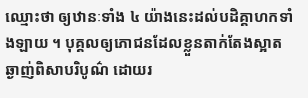ឈ្មោះថា ឲ្យឋានៈទាំង ៤ យ៉ាងនេះដល់បដិគ្គាហកទាំងឡាយ ។ បុគ្គលឲ្យភោជនដែលខ្លួនតាក់តែងស្អាត ឆ្ងាញ់ពិសាបរិបូណ៌ ដោយរ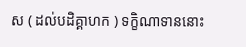ស ( ដល់បដិគ្គាហក ) ទក្ខិណាទាននោះ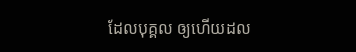ដែលបុគ្គល ឲ្យហើយដល